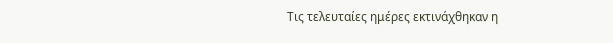Τις τελευταίες ημέρες εκτινάχθηκαν η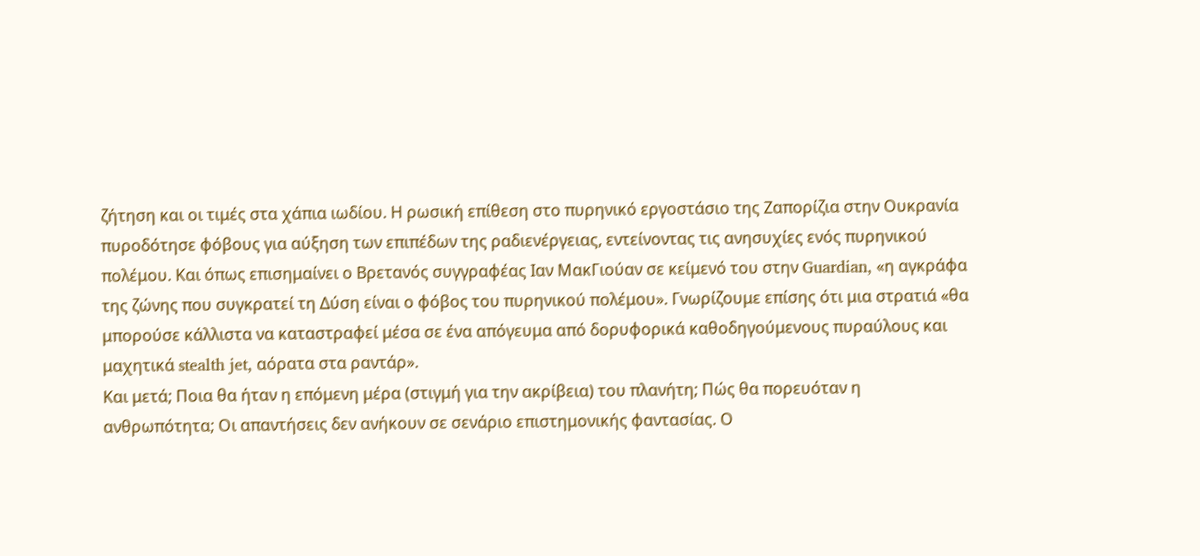ζήτηση και οι τιμές στα χάπια ιωδίου. Η ρωσική επίθεση στο πυρηνικό εργοστάσιο της Ζαπορίζια στην Ουκρανία πυροδότησε φόβους για αύξηση των επιπέδων της ραδιενέργειας, εντείνοντας τις ανησυχίες ενός πυρηνικού πολέμου. Και όπως επισημαίνει ο Βρετανός συγγραφέας Ιαν ΜακΓιούαν σε κείμενό του στην Guardian, «η αγκράφα της ζώνης που συγκρατεί τη Δύση είναι ο φόβος του πυρηνικού πολέμου». Γνωρίζουμε επίσης ότι μια στρατιά «θα μπορούσε κάλλιστα να καταστραφεί μέσα σε ένα απόγευμα από δορυφορικά καθοδηγούμενους πυραύλους και μαχητικά stealth jet, αόρατα στα ραντάρ».
Και μετά; Ποια θα ήταν η επόμενη μέρα (στιγμή για την ακρίβεια) του πλανήτη; Πώς θα πορευόταν η ανθρωπότητα; Οι απαντήσεις δεν ανήκουν σε σενάριο επιστημονικής φαντασίας. Ο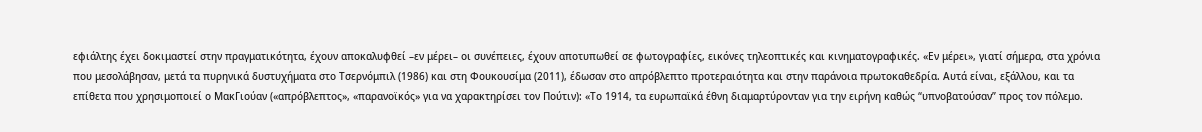εφιάλτης έχει δοκιμαστεί στην πραγματικότητα, έχουν αποκαλυφθεί –εν μέρει– οι συνέπειες, έχουν αποτυπωθεί σε φωτογραφίες, εικόνες τηλεοπτικές και κινηματογραφικές. «Εν μέρει», γιατί σήμερα, στα χρόνια που μεσολάβησαν, μετά τα πυρηνικά δυστυχήματα στο Τσερνόμπιλ (1986) και στη Φουκουσίμα (2011), έδωσαν στο απρόβλεπτο προτεραιότητα και στην παράνοια πρωτοκαθεδρία. Αυτά είναι, εξάλλου, και τα επίθετα που χρησιμοποιεί ο ΜακΓιούαν («απρόβλεπτος», «παρανοϊκός» για να χαρακτηρίσει τον Πούτιν): «Το 1914, τα ευρωπαϊκά έθνη διαμαρτύρονταν για την ειρήνη καθώς “υπνοβατούσαν” προς τον πόλεμο.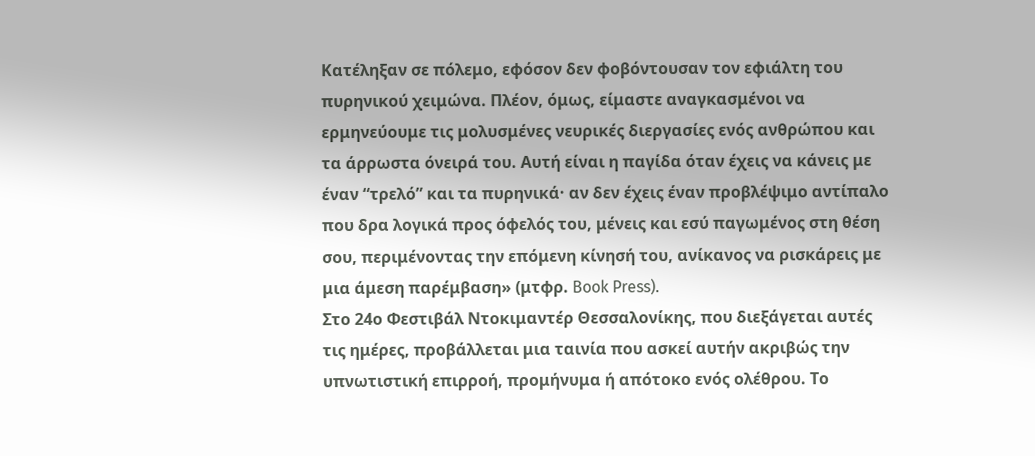Κατέληξαν σε πόλεμο, εφόσον δεν φοβόντουσαν τον εφιάλτη του πυρηνικού χειμώνα. Πλέον, όμως, είμαστε αναγκασμένοι να ερμηνεύουμε τις μολυσμένες νευρικές διεργασίες ενός ανθρώπου και τα άρρωστα όνειρά του. Αυτή είναι η παγίδα όταν έχεις να κάνεις με έναν “τρελό” και τα πυρηνικά· αν δεν έχεις έναν προβλέψιμο αντίπαλο που δρα λογικά προς όφελός του, μένεις και εσύ παγωμένος στη θέση σου, περιμένοντας την επόμενη κίνησή του, ανίκανος να ρισκάρεις με μια άμεση παρέμβαση» (μτφρ. Book Press).
Στο 24ο Φεστιβάλ Ντοκιμαντέρ Θεσσαλονίκης, που διεξάγεται αυτές τις ημέρες, προβάλλεται μια ταινία που ασκεί αυτήν ακριβώς την υπνωτιστική επιρροή, προμήνυμα ή απότοκο ενός ολέθρου. Το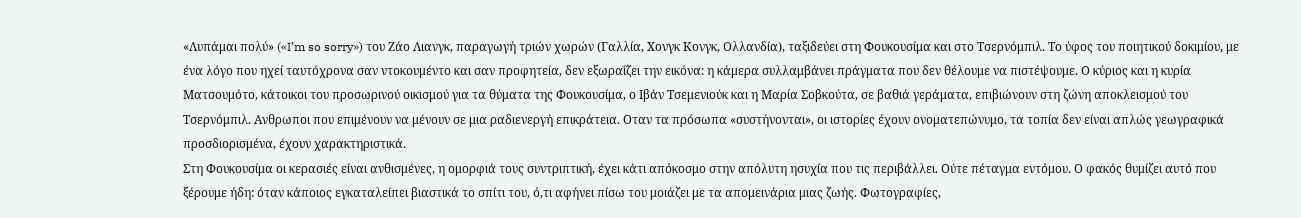«Λυπάμαι πολύ» («I’m so sorry») του Ζάο Λιανγκ, παραγωγή τριών χωρών (Γαλλία, Χονγκ Κονγκ, Ολλανδία), ταξιδεύει στη Φουκουσίμα και στο Τσερνόμπιλ. Το ύφος του ποιητικού δοκιμίου, με ένα λόγο που ηχεί ταυτόχρονα σαν ντοκουμέντο και σαν προφητεία, δεν εξωραΐζει την εικόνα: η κάμερα συλλαμβάνει πράγματα που δεν θέλουμε να πιστέψουμε. Ο κύριος και η κυρία Ματσουμότο, κάτοικοι του προσωρινού οικισμού για τα θύματα της Φουκουσίμα, ο Ιβάν Τσεμενιούκ και η Μαρία Σοβκούτα, σε βαθιά γεράματα, επιβιώνουν στη ζώνη αποκλεισμού του Τσερνόμπιλ. Ανθρωποι που επιμένουν να μένουν σε μια ραδιενεργή επικράτεια. Οταν τα πρόσωπα «συστήνονται», οι ιστορίες έχουν ονοματεπώνυμο, τα τοπία δεν είναι απλώς γεωγραφικά προσδιορισμένα, έχουν χαρακτηριστικά.
Στη Φουκουσίμα οι κερασιές είναι ανθισμένες, η ομορφιά τους συντριπτική, έχει κάτι απόκοσμο στην απόλυτη ησυχία που τις περιβάλλει. Ούτε πέταγμα εντόμου. Ο φακός θυμίζει αυτό που ξέρουμε ήδη: όταν κάποιος εγκαταλείπει βιαστικά το σπίτι του, ό,τι αφήνει πίσω του μοιάζει με τα απομεινάρια μιας ζωής. Φωτογραφίες,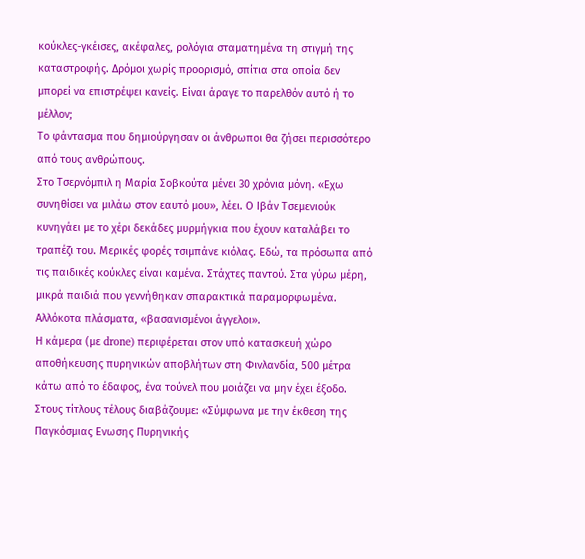κούκλες-γκέισες, ακέφαλες, ρολόγια σταματημένα τη στιγμή της καταστροφής. Δρόμοι χωρίς προορισμό, σπίτια στα οποία δεν μπορεί να επιστρέψει κανείς. Είναι άραγε το παρελθόν αυτό ή το μέλλον;
Το φάντασμα που δημιούργησαν οι άνθρωποι θα ζήσει περισσότερο από τους ανθρώπους.
Στο Τσερνόμπιλ η Μαρία Σοβκούτα μένει 30 χρόνια μόνη. «Εχω συνηθίσει να μιλάω στον εαυτό μου», λέει. Ο Ιβάν Τσεμενιούκ κυνηγάει με το χέρι δεκάδες μυρμήγκια που έχουν καταλάβει το τραπέζι του. Μερικές φορές τσιμπάνε κιόλας. Εδώ, τα πρόσωπα από τις παιδικές κούκλες είναι καμένα. Στάχτες παντού. Στα γύρω μέρη, μικρά παιδιά που γεννήθηκαν σπαρακτικά παραμορφωμένα. Αλλόκοτα πλάσματα, «βασανισμένοι άγγελοι».
Η κάμερα (με drone) περιφέρεται στον υπό κατασκευή χώρο αποθήκευσης πυρηνικών αποβλήτων στη Φινλανδία, 500 μέτρα κάτω από το έδαφος, ένα τούνελ που μοιάζει να μην έχει έξοδο.
Στους τίτλους τέλους διαβάζουμε: «Σύμφωνα με την έκθεση της Παγκόσμιας Ενωσης Πυρηνικής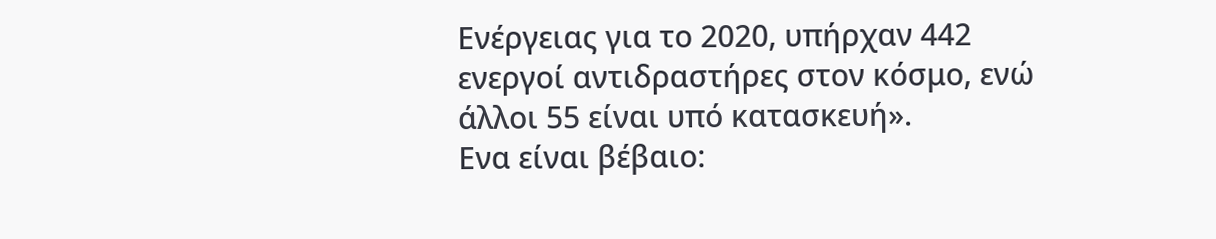Ενέργειας για το 2020, υπήρχαν 442 ενεργοί αντιδραστήρες στον κόσμο, ενώ άλλοι 55 είναι υπό κατασκευή».
Ενα είναι βέβαιο: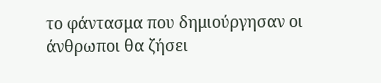το φάντασμα που δημιούργησαν οι άνθρωποι θα ζήσει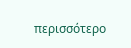περισσότερο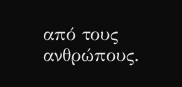από τους ανθρώπους.